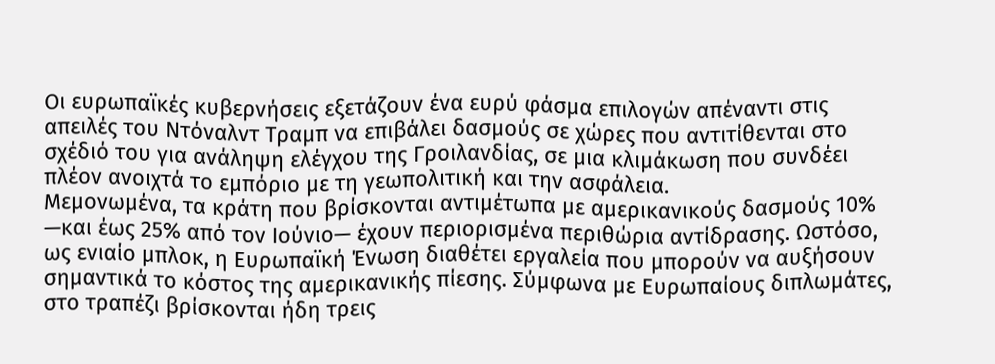Οι ευρωπαϊκές κυβερνήσεις εξετάζουν ένα ευρύ φάσμα επιλογών απέναντι στις απειλές του Ντόναλντ Τραμπ να επιβάλει δασμούς σε χώρες που αντιτίθενται στο σχέδιό του για ανάληψη ελέγχου της Γροιλανδίας, σε μια κλιμάκωση που συνδέει πλέον ανοιχτά το εμπόριο με τη γεωπολιτική και την ασφάλεια.
Μεμονωμένα, τα κράτη που βρίσκονται αντιμέτωπα με αμερικανικούς δασμούς 10% —και έως 25% από τον Ιούνιο— έχουν περιορισμένα περιθώρια αντίδρασης. Ωστόσο, ως ενιαίο μπλοκ, η Ευρωπαϊκή Ένωση διαθέτει εργαλεία που μπορούν να αυξήσουν σημαντικά το κόστος της αμερικανικής πίεσης. Σύμφωνα με Ευρωπαίους διπλωμάτες, στο τραπέζι βρίσκονται ήδη τρεις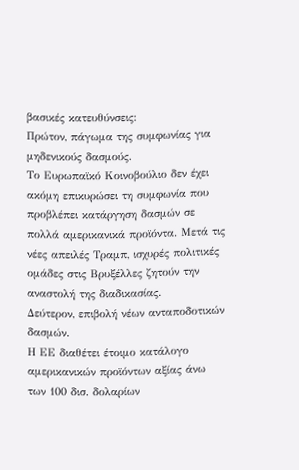βασικές κατευθύνσεις:
Πρώτον, πάγωμα της συμφωνίας για μηδενικούς δασμούς.
Το Ευρωπαϊκό Κοινοβούλιο δεν έχει ακόμη επικυρώσει τη συμφωνία που προβλέπει κατάργηση δασμών σε πολλά αμερικανικά προϊόντα. Μετά τις νέες απειλές Τραμπ, ισχυρές πολιτικές ομάδες στις Βρυξέλλες ζητούν την αναστολή της διαδικασίας.
Δεύτερον, επιβολή νέων ανταποδοτικών δασμών.
Η ΕΕ διαθέτει έτοιμο κατάλογο αμερικανικών προϊόντων αξίας άνω των 100 δισ. δολαρίων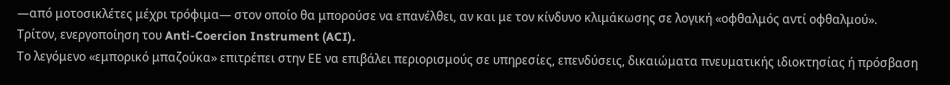—από μοτοσικλέτες μέχρι τρόφιμα— στον οποίο θα μπορούσε να επανέλθει, αν και με τον κίνδυνο κλιμάκωσης σε λογική «οφθαλμός αντί οφθαλμού».
Τρίτον, ενεργοποίηση του Anti-Coercion Instrument (ACI).
Το λεγόμενο «εμπορικό μπαζούκα» επιτρέπει στην ΕΕ να επιβάλει περιορισμούς σε υπηρεσίες, επενδύσεις, δικαιώματα πνευματικής ιδιοκτησίας ή πρόσβαση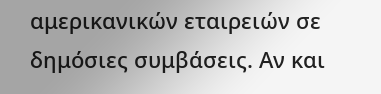αμερικανικών εταιρειών σε δημόσιες συμβάσεις. Αν και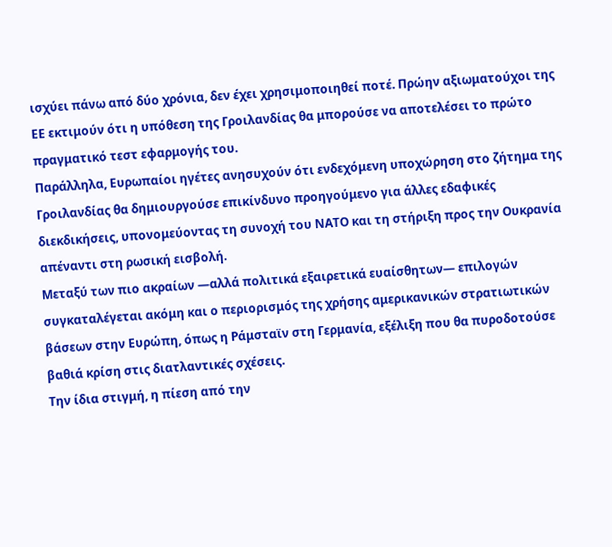ισχύει πάνω από δύο χρόνια, δεν έχει χρησιμοποιηθεί ποτέ. Πρώην αξιωματούχοι της ΕΕ εκτιμούν ότι η υπόθεση της Γροιλανδίας θα μπορούσε να αποτελέσει το πρώτο πραγματικό τεστ εφαρμογής του.
Παράλληλα, Ευρωπαίοι ηγέτες ανησυχούν ότι ενδεχόμενη υποχώρηση στο ζήτημα της Γροιλανδίας θα δημιουργούσε επικίνδυνο προηγούμενο για άλλες εδαφικές διεκδικήσεις, υπονομεύοντας τη συνοχή του ΝΑΤΟ και τη στήριξη προς την Ουκρανία απέναντι στη ρωσική εισβολή.
Μεταξύ των πιο ακραίων —αλλά πολιτικά εξαιρετικά ευαίσθητων— επιλογών συγκαταλέγεται ακόμη και ο περιορισμός της χρήσης αμερικανικών στρατιωτικών βάσεων στην Ευρώπη, όπως η Ράμσταϊν στη Γερμανία, εξέλιξη που θα πυροδοτούσε βαθιά κρίση στις διατλαντικές σχέσεις.
Την ίδια στιγμή, η πίεση από την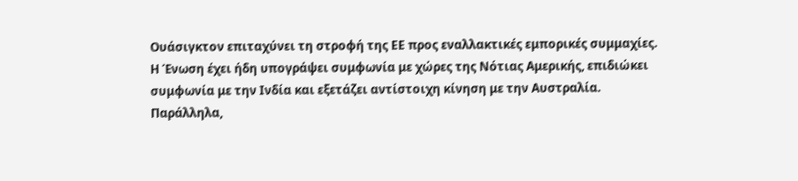Ουάσιγκτον επιταχύνει τη στροφή της ΕΕ προς εναλλακτικές εμπορικές συμμαχίες. Η Ένωση έχει ήδη υπογράψει συμφωνία με χώρες της Νότιας Αμερικής, επιδιώκει συμφωνία με την Ινδία και εξετάζει αντίστοιχη κίνηση με την Αυστραλία. Παράλληλα,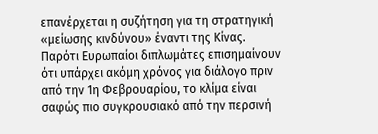επανέρχεται η συζήτηση για τη στρατηγική «μείωσης κινδύνου» έναντι της Κίνας.
Παρότι Ευρωπαίοι διπλωμάτες επισημαίνουν ότι υπάρχει ακόμη χρόνος για διάλογο πριν από την 1η Φεβρουαρίου, το κλίμα είναι σαφώς πιο συγκρουσιακό από την περσινή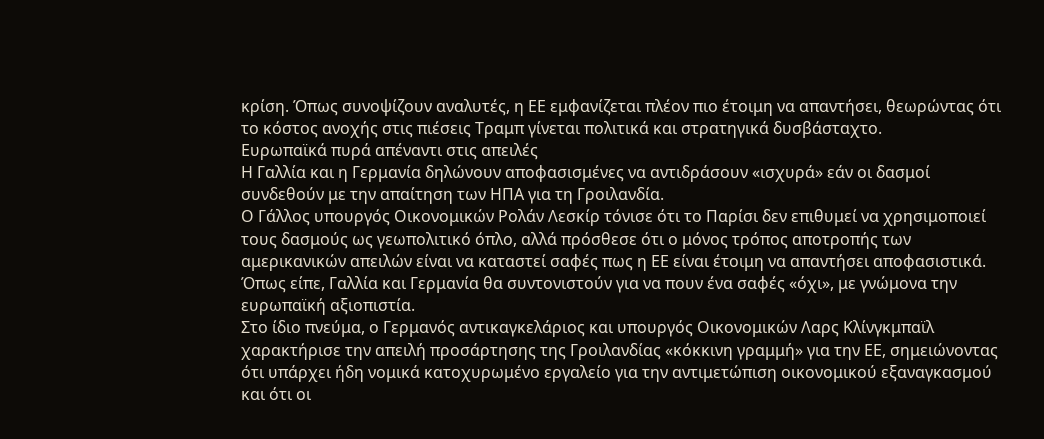κρίση. Όπως συνοψίζουν αναλυτές, η ΕΕ εμφανίζεται πλέον πιο έτοιμη να απαντήσει, θεωρώντας ότι το κόστος ανοχής στις πιέσεις Τραμπ γίνεται πολιτικά και στρατηγικά δυσβάσταχτο.
Ευρωπαϊκά πυρά απέναντι στις απειλές
Η Γαλλία και η Γερμανία δηλώνουν αποφασισμένες να αντιδράσουν «ισχυρά» εάν οι δασμοί συνδεθούν με την απαίτηση των ΗΠΑ για τη Γροιλανδία.
Ο Γάλλος υπουργός Οικονομικών Ρολάν Λεσκίρ τόνισε ότι το Παρίσι δεν επιθυμεί να χρησιμοποιεί τους δασμούς ως γεωπολιτικό όπλο, αλλά πρόσθεσε ότι ο μόνος τρόπος αποτροπής των αμερικανικών απειλών είναι να καταστεί σαφές πως η ΕΕ είναι έτοιμη να απαντήσει αποφασιστικά. Όπως είπε, Γαλλία και Γερμανία θα συντονιστούν για να πουν ένα σαφές «όχι», με γνώμονα την ευρωπαϊκή αξιοπιστία.
Στο ίδιο πνεύμα, ο Γερμανός αντικαγκελάριος και υπουργός Οικονομικών Λαρς Κλίνγκμπαϊλ χαρακτήρισε την απειλή προσάρτησης της Γροιλανδίας «κόκκινη γραμμή» για την ΕΕ, σημειώνοντας ότι υπάρχει ήδη νομικά κατοχυρωμένο εργαλείο για την αντιμετώπιση οικονομικού εξαναγκασμού και ότι οι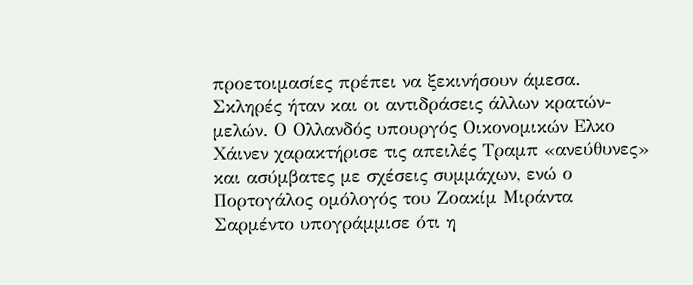προετοιμασίες πρέπει να ξεκινήσουν άμεσα.
Σκληρές ήταν και οι αντιδράσεις άλλων κρατών-μελών. Ο Ολλανδός υπουργός Οικονομικών Ελκο Χάινεν χαρακτήρισε τις απειλές Τραμπ «ανεύθυνες» και ασύμβατες με σχέσεις συμμάχων, ενώ ο Πορτογάλος ομόλογός του Ζοακίμ Μιράντα Σαρμέντο υπογράμμισε ότι η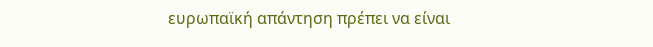ευρωπαϊκή απάντηση πρέπει να είναι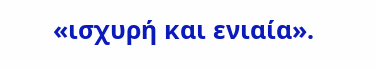«ισχυρή και ενιαία».